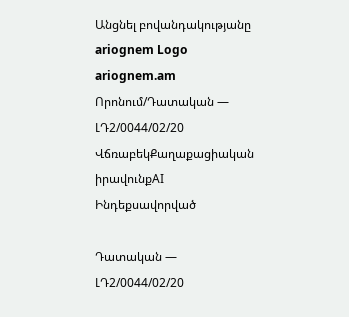Անցնել բովանդակությանը
ariognem Logo
ariognem.am
Որոնում/Դատական — ԼԴ2/0044/02/20
ՎճռաբեկՔաղաքացիական իրավունքAI Ինդեքսավորված

Դատական — ԼԴ2/0044/02/20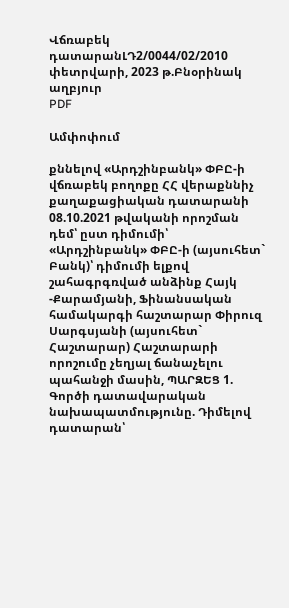Վճռաբեկ դատարանԼԴ2/0044/02/2010 փետրվարի, 2023 թ.Բնօրինակ աղբյուր
PDF

Ամփոփում

քննելով «Արդշինբանկ» ՓԲԸ-ի վճռաբեկ բողոքը ՀՀ վերաքննիչ քաղաքացիական դատարանի 08.10.2021 թվականի որոշման դեմ՝ ըստ դիմումի՝ «Արդշինբանկ» ՓԲԸ-ի (այսուհետ` Բանկ)՝ դիմումի ելքով շահագրգռված անձինք Հայկ -Քարամյանի, Ֆինանսական համակարգի հաշտարար Փիրուզ Սարգսյանի (այսուհետ` Հաշտարար) Հաշտարարի որոշումը չեղյալ ճանաչելու պահանջի մասին, ՊԱՐԶԵՑ 1. Գործի դատավարական նախապատմությունը. Դիմելով դատարան՝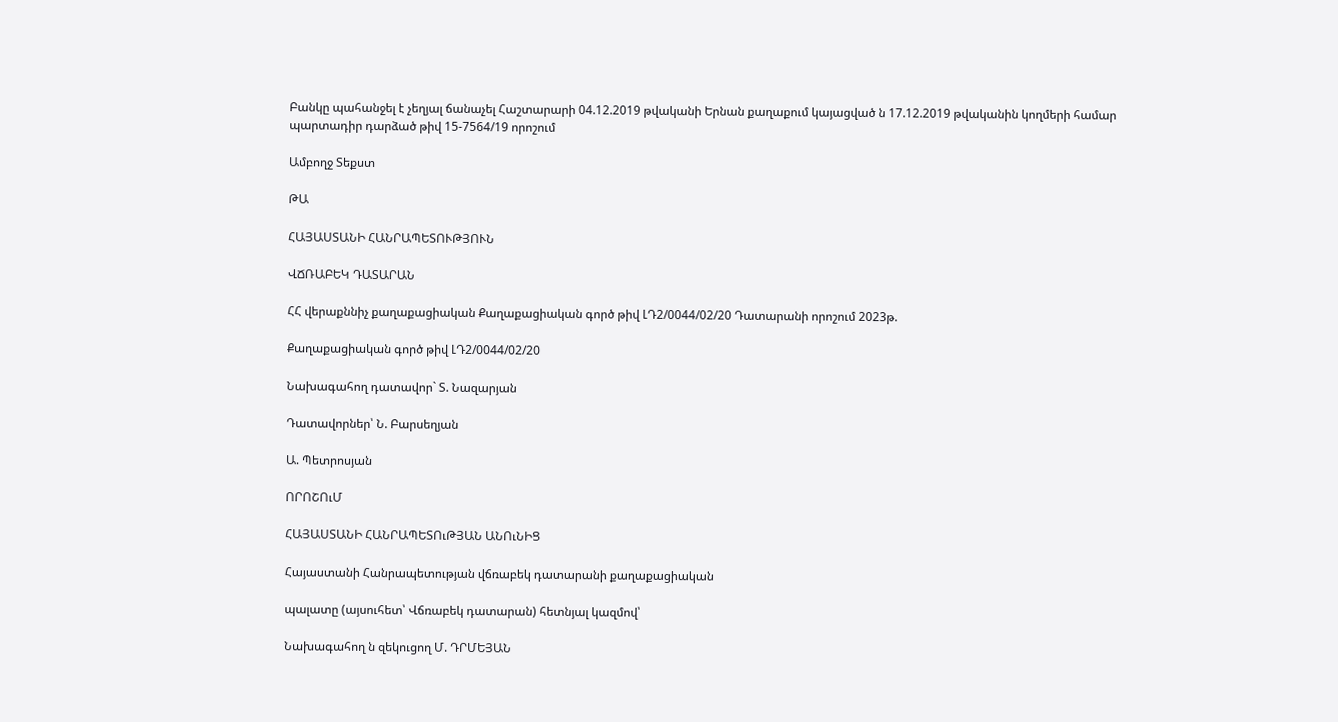Բանկը պահանջել է չեղյալ ճանաչել Հաշտարարի 04.12.2019 թվականի Երնան քաղաքում կայացված ն 17.12.2019 թվականին կողմերի համար պարտադիր դարձած թիվ 15-7564/19 որոշում

Ամբողջ Տեքստ

ԹԱ

ՀԱՅԱՍՏԱՆԻ ՀԱՆՐԱՊԵՏՈՒԹՅՈՒՆ

ՎՃՌԱԲԵԿ ԴԱՏԱՐԱՆ

ՀՀ վերաքննիչ քաղաքացիական Քաղաքացիական գործ թիվ ԼԴ2/0044/02/20 Դատարանի որոշում 2023թ.

Քաղաքացիական գործ թիվ ԼԴ2/0044/02/20

Նախագահող դատավոր` Տ. Նազարյան

Դատավորներ՝ Ն. Բարսեղյան

Ա. Պետրոսյան

ՈՐՈՇՈւՄ

ՀԱՅԱՍՏԱՆԻ ՀԱՆՐԱՊԵՏՈւԹՅԱՆ ԱՆՈւՆԻՑ

Հայաստանի Հանրապետության վճռաբեկ դատարանի քաղաքացիական

պալատը (այսուհետ՝ Վճռաբեկ դատարան) հետնյալ կազմով՝

Նախագահող ն զեկուցող Մ. ԴՐՄԵՅԱՆ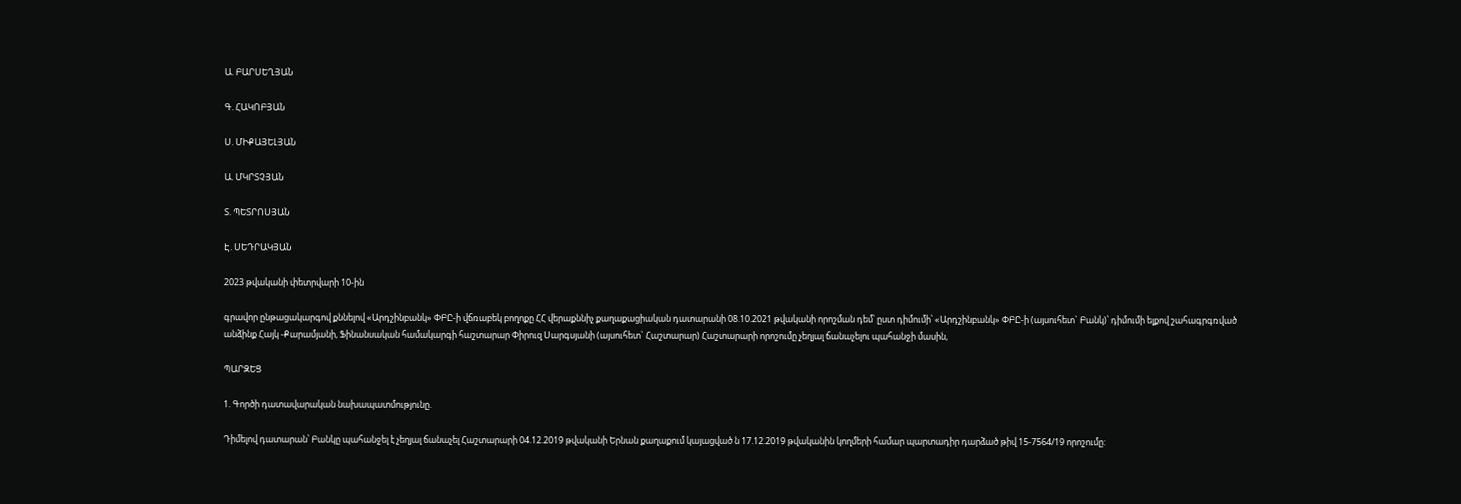Ա. ԲԱՐՍԵՂՅԱՆ

Գ. ՀԱԿՈԲՅԱՆ

Ս. ՄԻՔԱՅԵԼՅԱՆ

Ա. ՄԿՐՏՉՅԱՆ

Տ. ՊԵՏՐՈՍՅԱՆ

Է. ՍԵԴՐԱԿՅԱՆ

2023 թվականի փետրվարի 10-ին

գրավոր ընթացակարգով քննելով «Արդշինբանկ» ՓԲԸ-ի վճռաբեկ բողոքը ՀՀ վերաքննիչ քաղաքացիական դատարանի 08.10.2021 թվականի որոշման դեմ՝ ըստ դիմումի՝ «Արդշինբանկ» ՓԲԸ-ի (այսուհետ` Բանկ)՝ դիմումի ելքով շահագրգռված անձինք Հայկ -Քարամյանի, Ֆինանսական համակարգի հաշտարար Փիրուզ Սարգսյանի (այսուհետ` Հաշտարար) Հաշտարարի որոշումը չեղյալ ճանաչելու պահանջի մասին,

ՊԱՐԶԵՑ

1. Գործի դատավարական նախապատմությունը.

Դիմելով դատարան՝ Բանկը պահանջել է չեղյալ ճանաչել Հաշտարարի 04.12.2019 թվականի Երնան քաղաքում կայացված ն 17.12.2019 թվականին կողմերի համար պարտադիր դարձած թիվ 15-7564/19 որոշումը: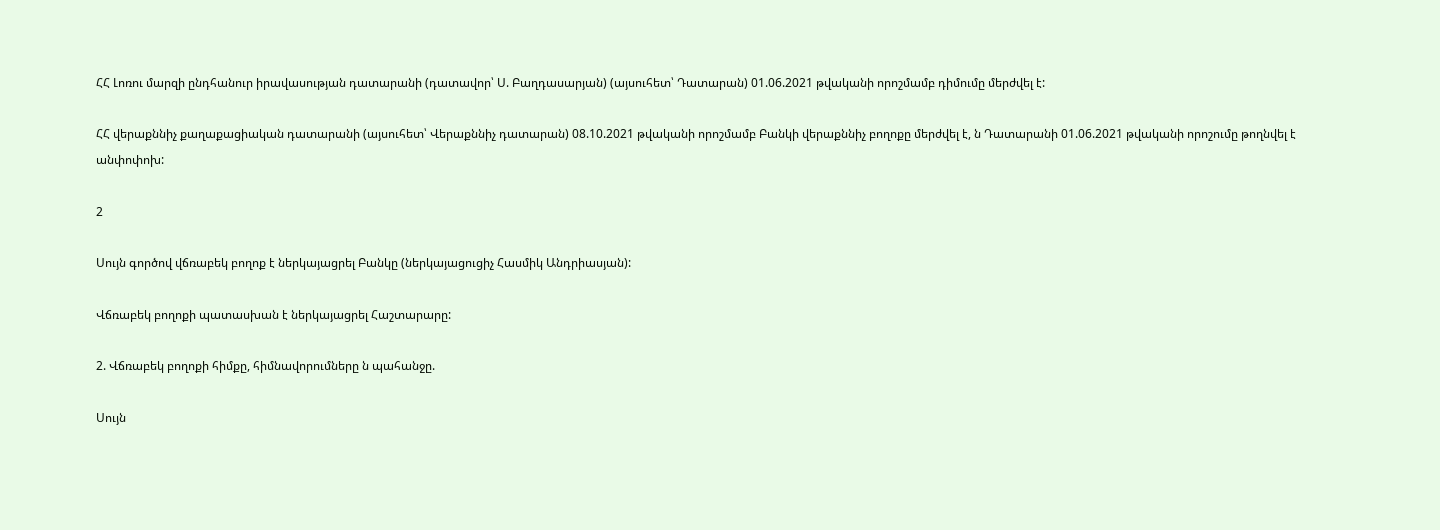ՀՀ Լոռու մարզի ընդհանուր իրավասության դատարանի (դատավոր՝ Ս. Բաղդասարյան) (այսուհետ՝ Դատարան) 01.06.2021 թվականի որոշմամբ դիմումը մերժվել է:

ՀՀ վերաքննիչ քաղաքացիական դատարանի (այսուհետ՝ Վերաքննիչ դատարան) 08.10.2021 թվականի որոշմամբ Բանկի վերաքննիչ բողոքը մերժվել է, ն Դատարանի 01.06.2021 թվականի որոշումը թողնվել է անփոփոխ:

2

Սույն գործով վճռաբեկ բողոք է ներկայացրել Բանկը (ներկայացուցիչ Հասմիկ Անդրիասյան):

Վճռաբեկ բողոքի պատասխան է ներկայացրել Հաշտարարը:

2. Վճռաբեկ բողոքի հիմքը, հիմնավորումները ն պահանջը.

Սույն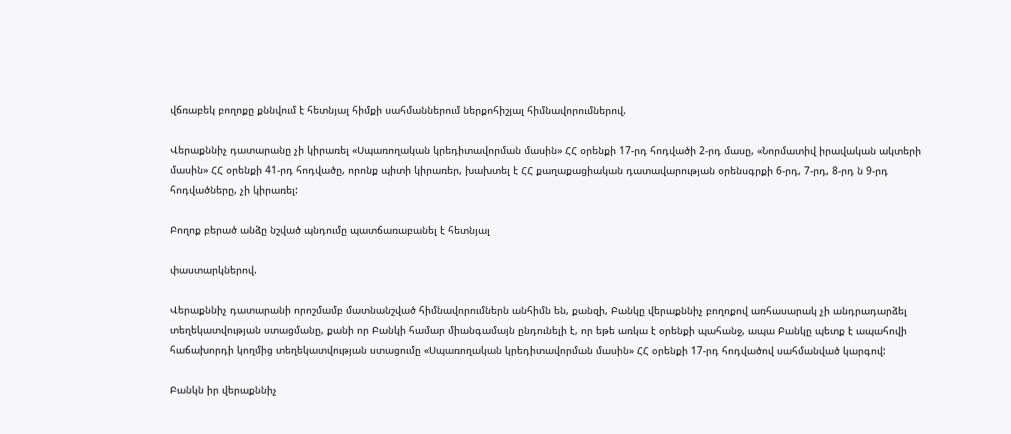վճռաբեկ բողոքը քննվում է հետնյալ հիմքի սահմաններում ներքոհիշյալ հիմնավորումներով.

Վերաքննիչ դատարանը չի կիրառել «Սպառողական կրեդիտավորման մասին» ՀՀ օրենքի 17-րդ հոդվածի 2-րդ մասը, «Նորմատիվ իրավական ակտերի մասին» ՀՀ օրենքի 41-րդ հոդվածը, որոնք պիտի կիրառեր, խախտել է ՀՀ քաղաքացիական դատավարության օրենսգրքի 6-րդ, 7-րդ, 8-րդ ն 9-րդ հոդվածները, չի կիրառել:

Բողոք բերած անձը նշված պնդումը պատճառաբանել է հետնյալ

փաստարկներով.

Վերաքննիչ դատարանի որոշմամբ մատնանշված հիմնավորումներն անհիմն են, քանզի, Բանկը վերաքննիչ բողոքով առհասարակ չի անդրադարձել տեղեկատվության ստացմանը, քանի որ Բանկի համար միանգամայն ընդունելի է, որ եթե առկա է օրենքի պահանջ, ապա Բանկը պետք է ապահովի հաճախորդի կողմից տեղեկատվության ստացումը «Սպառողական կրեդիտավորման մասին» ՀՀ օրենքի 17-րդ հոդվածով սահմանված կարգով:

Բանկն իր վերաքննիչ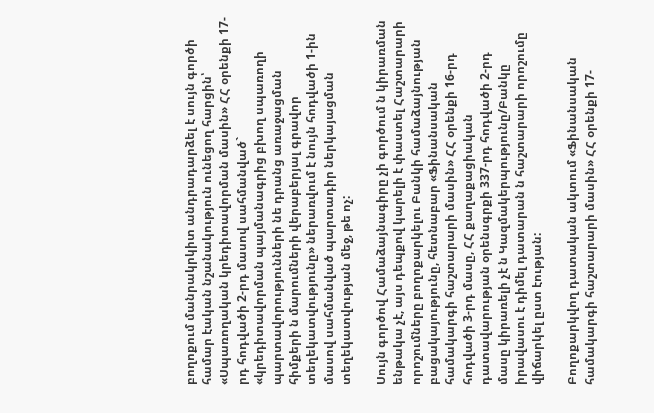բողոքում մանրակրկիտ անդրադարձել է սույն գործի համար էական նշանակություն ունեցող հարցին՝ «Սպառողական կրեդիտավորման մասին» ՀՀ օրենքի 17-րդ հոդվածի 2-րդ մասով սահմանված` «կրեդիտավորման պայմանագրից բխող սպառողի պարտավորությունների նե դրանց առաջացման հիմքերի ն մարումների վերաբերյալ գրավոր տեղեկատվությունը» ներառվում է նույն հոդվածի 1-ին մասով սահմանված պարտադիր ներկայացման տեղեկատվության մեջ, թե ոչ:

Սույն գործով Համաձայնագիրը չի գործում ն կիրառման ենթակա չէ, այս դեպքով կարելի է փաստել Հաշտարարի որոշումները բողոքարկելու Բանկի համաձայնության բացակայությունը, հետնաբար «Ֆինանսական համակարգի հաշտարարի մասին» ՀՀ օրենքի 16-րդ հոդվածի 3-րդ մասը, ՀՀ քաղաքացիական դատավարության օրենսգրքի 337-րդ հոդվածի 2-րդ մասը կիրառելի չէ ն Կազմակերպությունը/Բանկը իրավասու է դիմել դատարան ն հաշտարարի որոշումը վիճարկել ըստ էության:

Բողոքարկվող դատական ակտում «Ֆինանսական համակարգի հաշտարարի մասին» ՀՀ օրենքի 17-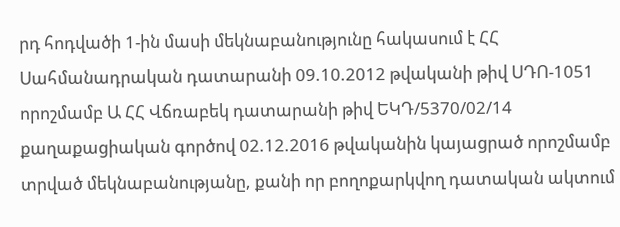րդ հոդվածի 1-ին մասի մեկնաբանությունը հակասում է ՀՀ Սահմանադրական դատարանի 09.10.2012 թվականի թիվ ՍԴՈ-1051 որոշմամբ Ա ՀՀ Վճռաբեկ դատարանի թիվ ԵԿԴ/5370/02/14 քաղաքացիական գործով 02.12.2016 թվականին կայացրած որոշմամբ տրված մեկնաբանությանը, քանի որ բողոքարկվող դատական ակտում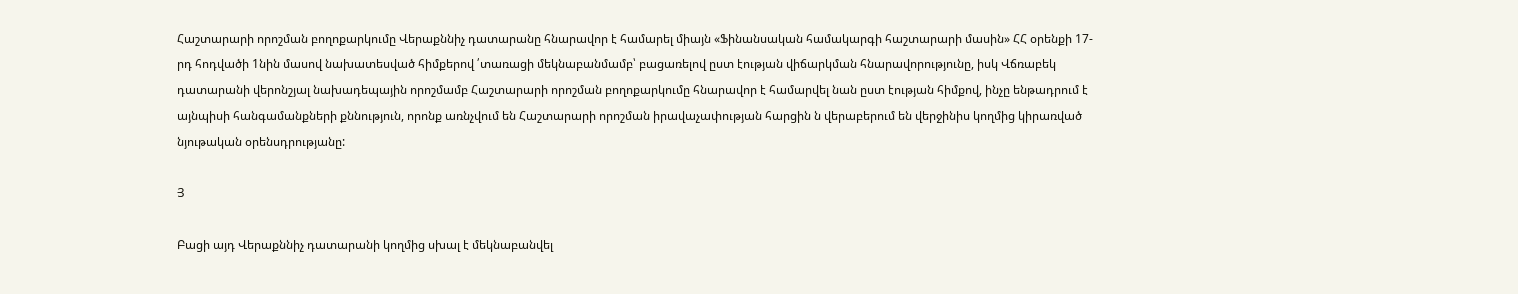Հաշտարարի որոշման բողոքարկումը Վերաքննիչ դատարանը հնարավոր է համարել միայն «Ֆինանսական համակարգի հաշտարարի մասին» ՀՀ օրենքի 17-րդ հոդվածի 1նին մասով նախատեսված հիմքերով ՛տառացի մեկնաբանմամբ՝ բացառելով ըստ էության վիճարկման հնարավորությունը, իսկ Վճռաբեկ դատարանի վերոնշյալ նախադեպային որոշմամբ Հաշտարարի որոշման բողոքարկումը հնարավոր է համարվել նան ըստ էության հիմքով, ինչը ենթադրում է այնպիսի հանգամանքների քննություն, որոնք առնչվում են Հաշտարարի որոշման իրավաչափության հարցին ն վերաբերում են վերջինիս կողմից կիրառված նյութական օրենսդրությանը:

Յ

Բացի այդ Վերաքննիչ դատարանի կողմից սխալ է մեկնաբանվել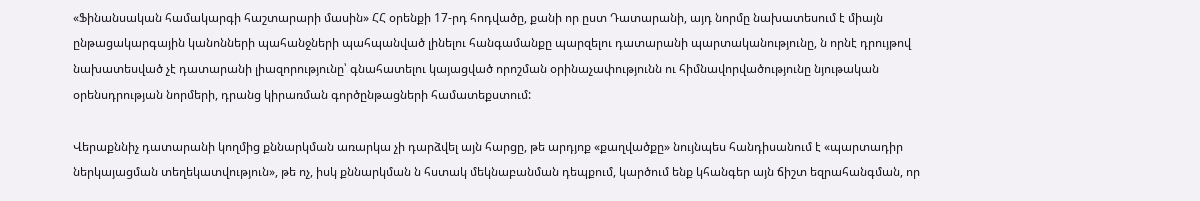«Ֆինանսական համակարգի հաշտարարի մասին» ՀՀ օրենքի 17-րդ հոդվածը, քանի որ ըստ Դատարանի, այդ նորմը նախատեսում է միայն ընթացակարգային կանոնների պահանջների պահպանված լինելու հանգամանքը պարզելու դատարանի պարտականությունը, ն որնէ դրույթով նախատեսված չէ դատարանի լիազորությունը՝ գնահատելու կայացված որոշման օրինաչափությունն ու հիմնավորվածությունը նյութական օրենսդրության նորմերի, դրանց կիրառման գործընթացների համատեքստում:

Վերաքննիչ դատարանի կողմից քննարկման առարկա չի դարձվել այն հարցը, թե արդյոք «քաղվածքը» նույնպես հանդիսանում է «պարտադիր ներկայացման տեղեկատվություն», թե ոչ, իսկ քննարկման ն հստակ մեկնաբանման դեպքում, կարծում ենք կհանգեր այն ճիշտ եզրահանգման, որ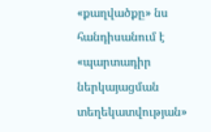«քաղվածքը» նս հանդիսանում է «պարտադիր ներկայացման տեղեկատվության»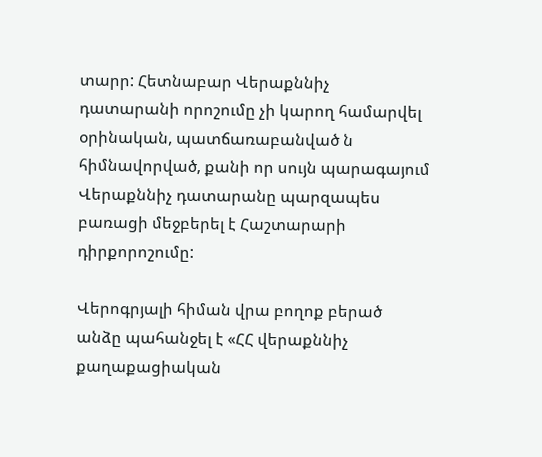տարր: Հետնաբար Վերաքննիչ դատարանի որոշումը չի կարող համարվել օրինական, պատճառաբանված ն հիմնավորված, քանի որ սույն պարագայում Վերաքննիչ դատարանը պարզապես բառացի մեջբերել է Հաշտարարի դիրքորոշումը:

Վերոգրյալի հիման վրա բողոք բերած անձը պահանջել է «ՀՀ վերաքննիչ քաղաքացիական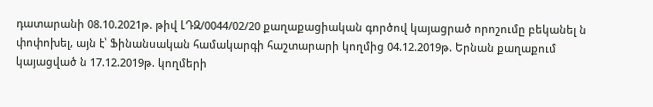դատարանի 08.10.2021թ. թիվ ԼԴԶ/0044/02/20 քաղաքացիական գործով կայացրած որոշումը բեկանել ն փոփոխել, այն է՝ Ֆինանսական համակարգի հաշտարարի կողմից 04.12.2019թ. Երնան քաղաքում կայացված ն 17.12.2019թ. կողմերի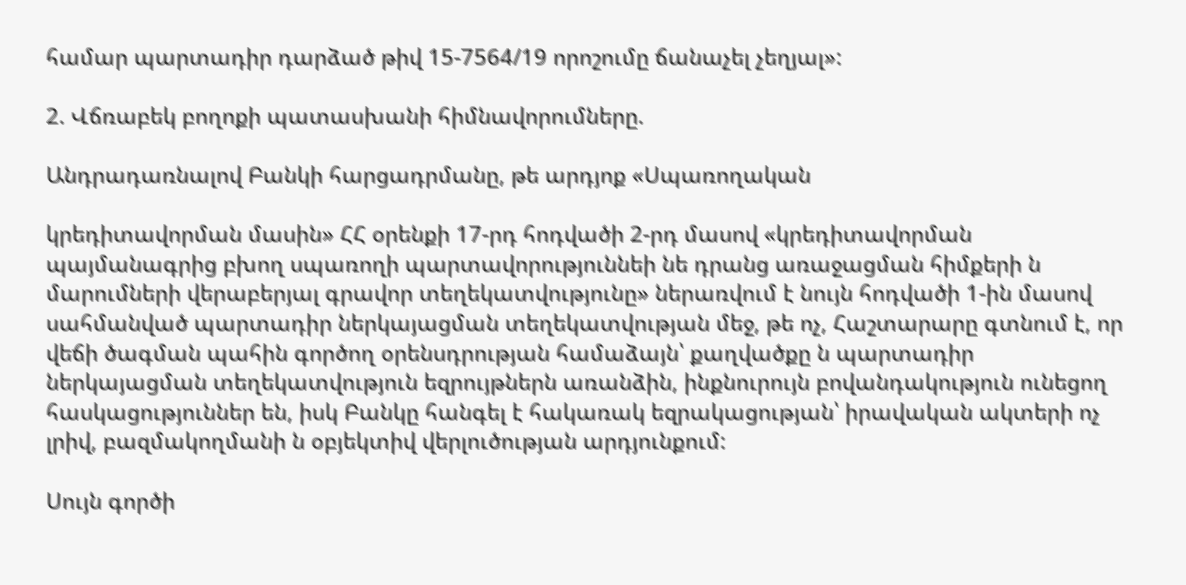համար պարտադիր դարձած թիվ 15-7564/19 որոշումը ճանաչել չեղյալ»:

2. Վճռաբեկ բողոքի պատասխանի հիմնավորումները.

Անդրադառնալով Բանկի հարցադրմանը, թե արդյոք «Սպառողական

կրեդիտավորման մասին» ՀՀ օրենքի 17-րդ հոդվածի 2-րդ մասով «կրեդիտավորման պայմանագրից բխող սպառողի պարտավորություննեի նե դրանց առաջացման հիմքերի ն մարումների վերաբերյալ գրավոր տեղեկատվությունը» ներառվում է նույն հոդվածի 1-ին մասով սահմանված պարտադիր ներկայացման տեղեկատվության մեջ, թե ոչ, Հաշտարարը գտնում է, որ վեճի ծագման պահին գործող օրենսդրության համաձայն՝ քաղվածքը ն պարտադիր ներկայացման տեղեկատվություն եզրույթներն առանձին, ինքնուրույն բովանդակություն ունեցող հասկացություններ են, իսկ Բանկը հանգել է հակառակ եզրակացության՝ իրավական ակտերի ոչ լրիվ, բազմակողմանի ն օբյեկտիվ վերլուծության արդյունքում:

Սույն գործի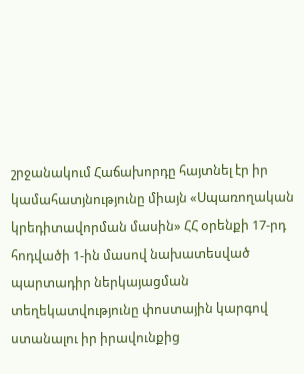շրջանակում Հաճախորդը հայտնել էր իր կամահատյնությունը միայն «Սպառողական կրեդիտավորման մասին» ՀՀ օրենքի 17-րդ հոդվածի 1-ին մասով նախատեսված պարտադիր ներկայացման տեղեկատվությունը փոստային կարգով ստանալու իր իրավունքից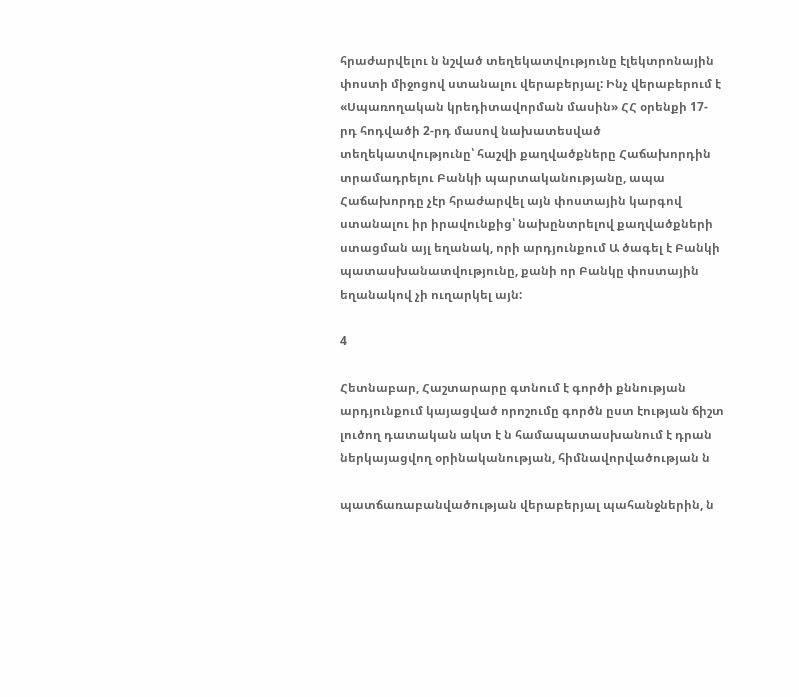հրաժարվելու ն նշված տեղեկատվությունը էլեկտրոնային փոստի միջոցով ստանալու վերաբերյալ: Ինչ վերաբերում է «Սպառողական կրեդիտավորման մասին» ՀՀ օրենքի 17-րդ հոդվածի 2-րդ մասով նախատեսված տեղեկատվությունը՝ հաշվի քաղվածքները Հաճախորդին տրամադրելու Բանկի պարտականությանը, ապա Հաճախորդը չէր հրաժարվել այն փոստային կարգով ստանալու իր իրավունքից՝ նախընտրելով քաղվածքների ստացման այլ եղանակ, որի արդյունքում Ա ծագել է Բանկի պատասխանատվությունը, քանի որ Բանկը փոստային եղանակով չի ուղարկել այն:

4

Հետնաբար, Հաշտարարը գտնում է գործի քննության արդյունքում կայացված որոշումը գործն ըստ էության ճիշտ լուծող դատական ակտ է ն համապատասխանում է դրան ներկայացվող օրինականության, հիմնավորվածության ն

պատճառաբանվածության վերաբերյալ պահանջներին, ն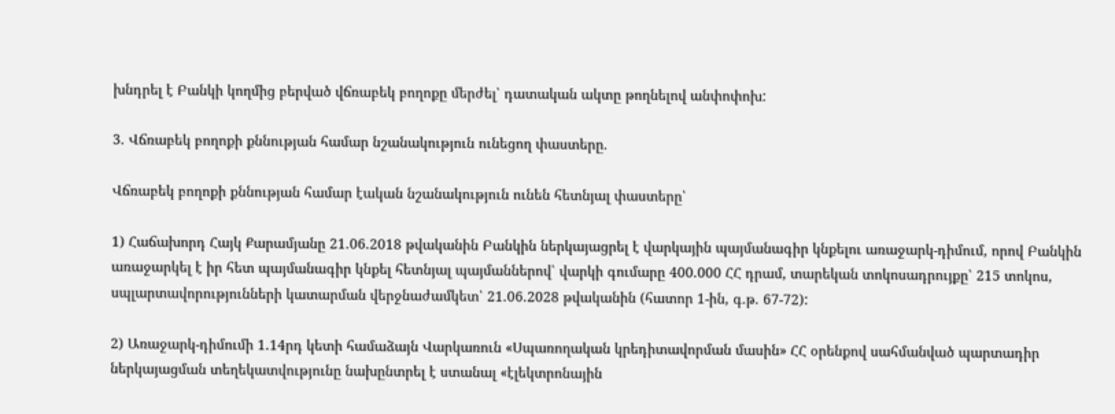խնդրել է Բանկի կողմից բերված վճռաբեկ բողոքը մերժել՝ դատական ակտը թողնելով անփոփոխ:

3. Վճռաբեկ բողոքի քննության համար նշանակություն ունեցող փաստերը.

Վճռաբեկ բողոքի քննության համար էական նշանակություն ունեն հետնյալ փաստերը՝

1) Հաճախորդ Հայկ Քարամյանը 21.06.2018 թվականին Բանկին ներկայացրել է վարկային պայմանագիր կնքելու առաջարկ-դիմում, որով Բանկին առաջարկել է իր հետ պայմանագիր կնքել հետնյալ պայմաններով՝ վարկի գումարը 400.000 ՀՀ դրամ, տարեկան տոկոսադրույքը՝ 215 տոկոս, սպլարտավորությունների կատարման վերջնաժամկետ՝ 21.06.2028 թվականին (հատոր 1-ին, գ.թ. 67-72):

2) Առաջարկ-դիմումի 1.14րդ կետի համաձայն Վարկառուն «Սպառողական կրեդիտավորման մասին» ՀՀ օրենքով սահմանված պարտադիր ներկայացման տեղեկատվությունը նախընտրել է ստանալ «էլեկտրոնային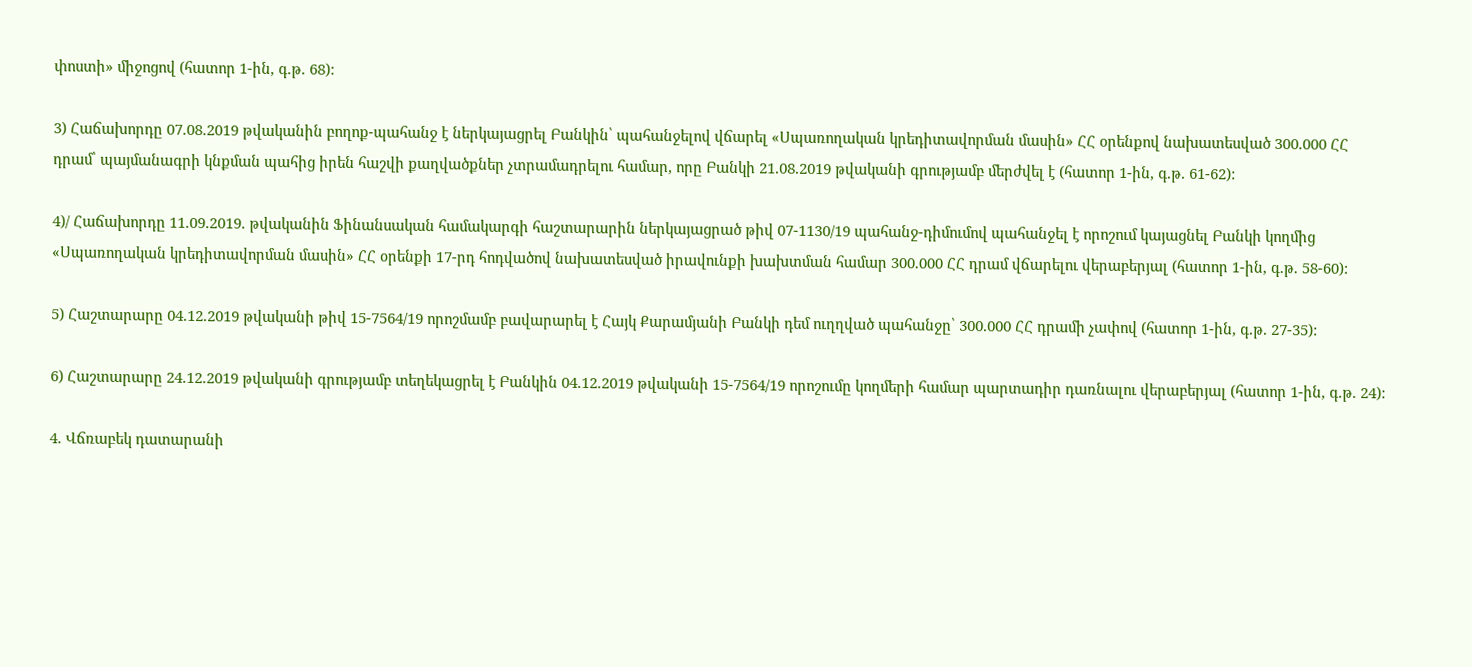փոստի» միջոցով (հատոր 1-ին, գ.թ. 68):

3) Հաճախորդը 07.08.2019 թվականին բողոք-պահանջ է ներկայացրել Բանկին՝ պահանջելով վճարել «Սպառողական կրեդիտավորման մասին» ՀՀ օրենքով նախատեսված 300.000 ՀՀ դրամ՝ պայմանագրի կնքման պահից իրեն հաշվի քաղվածքներ չտրամադրելու համար, որը Բանկի 21.08.2019 թվականի գրությամբ մերժվել է (հատոր 1-ին, գ.թ. 61-62):

4)/ Հաճախորդը 11.09.2019. թվականին Ֆինանսական համակարգի հաշտարարին ներկայացրած թիվ 07-1130/19 պահանջ-դիմումով պահանջել է որոշում կայացնել Բանկի կողմից «Սպառողական կրեդիտավորման մասին» ՀՀ օրենքի 17-րդ հոդվածով նախատեսված իրավունքի խախտման համար 300.000 ՀՀ դրամ վճարելու վերաբերյալ (հատոր 1-ին, գ.թ. 58-60):

5) Հաշտարարը 04.12.2019 թվականի թիվ 15-7564/19 որոշմամբ բավարարել է Հայկ Քարամյանի Բանկի դեմ ուղղված պահանջը՝ 300.000 ՀՀ դրամի չափով (հատոր 1-ին, գ.թ. 27-35):

6) Հաշտարարը 24.12.2019 թվականի գրությամբ տեղեկացրել է Բանկին 04.12.2019 թվականի 15-7564/19 որոշումը կողմերի համար պարտադիր դառնալու վերաբերյալ (հատոր 1-ին, գ.թ. 24):

4. Վճռաբեկ դատարանի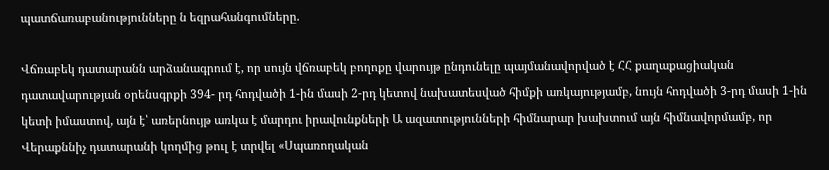պատճառաբանությունները ն եզրահանգումները.

Վճռաբեկ դատարանն արձանագրում է, որ սույն վճռաբեկ բողոքը վարույթ ընդունելը պայմանավորված է ՀՀ քաղաքացիական դատավարության օրենսգրքի 394- րդ հոդվածի 1-ին մասի 2-րդ կետով նախատեսված հիմքի առկայությամբ, նույն հոդվածի 3-րդ մասի 1-ին կետի իմաստով, այն է՝ առերնույթ առկա է մարդու իրավունքների Ա ազատությունների հիմնարար խախտում այն հիմնավորմամբ, որ Վերաքննիչ դատարանի կողմից թուլ է տրվել «Սպառողական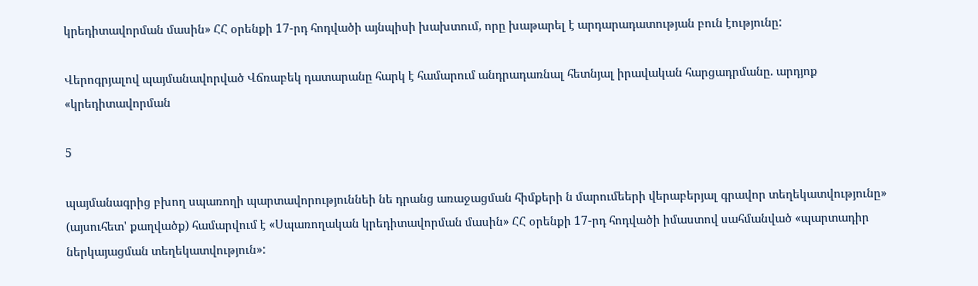կրեդիտավորման մասին» ՀՀ օրենքի 17-րդ հոդվածի այնպիսի խախտում, որը խաթարել է արդարադատության բուն էությունը:

Վերոգրյալով պայմանավորված Վճռաբեկ դատարանը հարկ է համարում անդրադառնալ հետնյալ իրավական հարցադրմանը. արդյոք «կրեդիտավորման

5

պայմանագրից բխող սպառողի պարտավորություննեի նե դրանց առաջացման հիմքերի ն մարումեերի վերաբերյալ գրավոր տեղեկատվությունը» (այսուհետ' քաղվածք) համարվում է «Սպառողական կրեդիտավորման մասին» ՀՀ օրենքի 17-րդ հոդվածի իմաստով սահմանված «պարտադիր ներկայացման տեղեկատվություն»: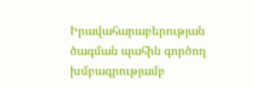Իրավահարաբերության ծագման պահին գործող խմբագրությամբ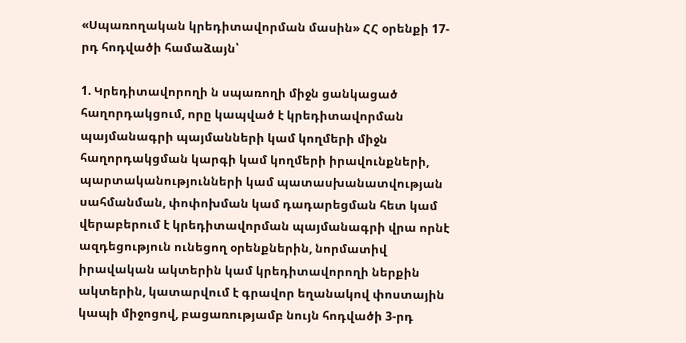«Սպառողական կրեդիտավորման մասին» ՀՀ օրենքի 17-րդ հոդվածի համաձայն՝

1. Կրեդիտավորողի ն սպառողի միջն ցանկացած հաղորդակցում, որը կապված է կրեդիտավորման պայմանագրի պայմանների կամ կողմերի միջն հաղորդակցման կարգի կամ կողմերի իրավունքների, պարտականությունների կամ պատասխանատվության սահմանման, փոփոխման կամ դադարեցման հետ կամ վերաբերում է կրեդիտավորման պայմանագրի վրա որնէ ազդեցություն ունեցող օրենքներին, նորմատիվ իրավական ակտերին կամ կրեդիտավորողի ներքին ակտերին, կատարվում է գրավոր եղանակով փոստային կապի միջոցով, բացառությամբ նույն հոդվածի 3-րդ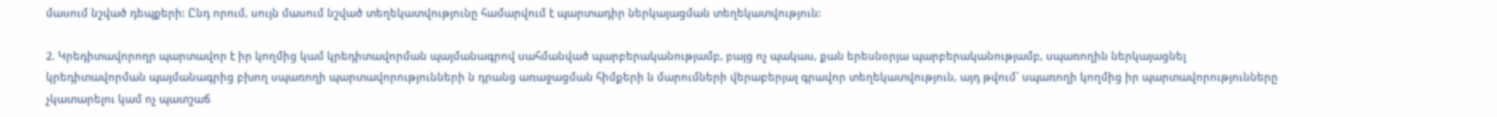մասում նշված դեպքերի: Ընդ որում, սույն մասում նշված տեղեկատվությունը համարվում է պարտադիր ներկայացման տեղեկատվություն:

2. Կրեդիտավորողր պարտավոր է իր կողմից կամ կրեդիտավորման պայմանագրով սահմանված պարբերականությամբ, բայց ոչ պակաս, քան երեսնօրյա պարբերականությամբ, սպառողին ներկայացնել կրեդիտավորման պայմանագրից բխող սպառողի պարտավորությունների ն դրանց առաջացման հիմքերի ն մարումների վերաբերյալ գրավոր տեղեկատվություն, այդ թվում` սպառողի կողմից իր պարտավորությունները չկատարելու կամ ոչ պատշաճ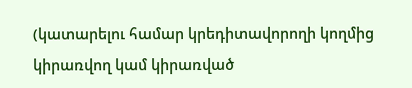(կատարելու համար կրեդիտավորողի կողմից կիրառվող կամ կիրառված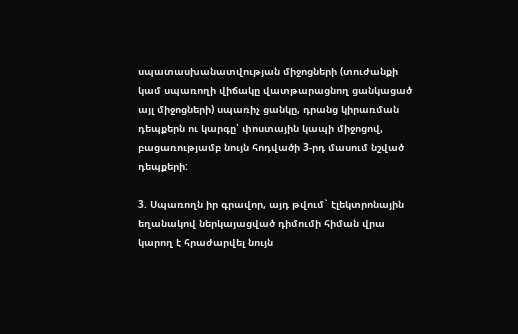սպատասխանատվության միջոցների (տուժանքի կամ սպառողի վիճակը վատթարացնող ցանկացած այլ միջոցների) սպառիչ ցանկը, դրանց կիրառման դեպքերն ու կարգը՝ փոստային կապի միջոցով, բացառությամբ նույն հոդվածի 3-րդ մասում նշված դեպքերի:

3. Սպառողն իր գրավոր, այդ թվում` էլեկտրոնային եղանակով ներկայացված դիմումի հիման վրա կարող է հրաժարվել նույն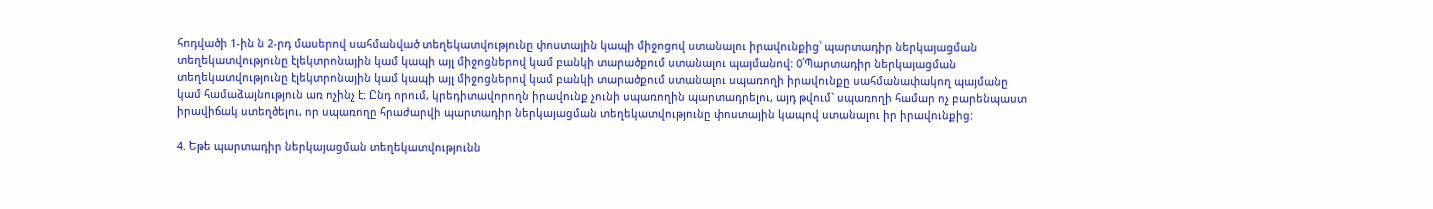հոդվածի 1-ին ն 2-րդ մասերով սահմանված տեղեկատվությունը փոստային կապի միջոցով ստանալու իրավունքից՝ պարտադիր ներկայացման տեղեկատվությունը էլեկտրոնային կամ կապի այլ միջոցներով կամ բանկի տարածքում ստանալու պայմանով: 0՛Պարտադիր ներկայացման տեղեկատվությունը էլեկտրոնային կամ կապի այլ միջոցներով կամ բանկի տարածքում ստանալու սպառողի իրավունքը սահմանափակող պայմանը կամ համաձայնություն առ ոչինչ է: Ընդ որում, կրեդիտավորողն իրավունք չունի սպառողին պարտադրելու, այդ թվում` սպառողի համար ոչ բարենպաստ իրավիճակ ստեղծելու, որ սպառողը հրաժարվի պարտադիր ներկայացման տեղեկատվությունը փոստային կապով ստանալու իր իրավունքից:

4. Եթե պարտադիր ներկայացման տեղեկատվությունն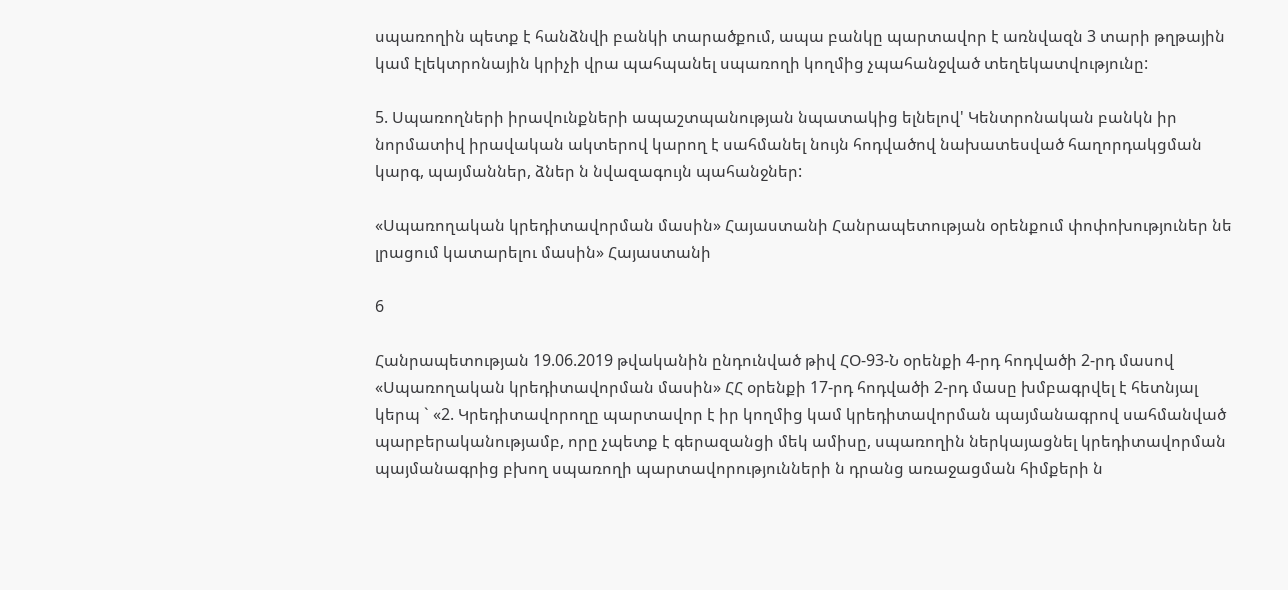սպառողին պետք է հանձնվի բանկի տարածքում, ապա բանկը պարտավոր է առնվազն 3 տարի թղթային կամ էլեկտրոնային կրիչի վրա պահպանել սպառողի կողմից չպահանջված տեղեկատվությունը:

5. Սպառողների իրավունքների ապաշտպանության նպատակից ելնելով' Կենտրոնական բանկն իր նորմատիվ իրավական ակտերով կարող է սահմանել նույն հոդվածով նախատեսված հաղորդակցման կարգ, պայմաններ, ձներ ն նվազագույն պահանջներ:

«Սպառողական կրեդիտավորման մասին» Հայաստանի Հանրապետության օրենքում փոփոխություներ նե լրացում կատարելու մասին» Հայաստանի

6

Հանրապետության 19.06.2019 թվականին ընդունված թիվ ՀՕ-93-Ն օրենքի 4-րդ հոդվածի 2-րդ մասով «Սպառողական կրեդիտավորման մասին» ՀՀ օրենքի 17-րդ հոդվածի 2-րդ մասը խմբագրվել է հետնյալ կերպ ` «2. Կրեդիտավորողը պարտավոր է իր կողմից կամ կրեդիտավորման պայմանագրով սահմանված պարբերականությամբ, որը չպետք է գերազանցի մեկ ամիսը, սպառողին ներկայացնել կրեդիտավորման պայմանագրից բխող սպառողի պարտավորությունների ն դրանց առաջացման հիմքերի ն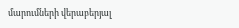մարումների վերաբերյալ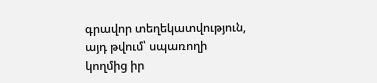գրավոր տեղեկատվություն, այդ թվում՝ սպառողի կողմից իր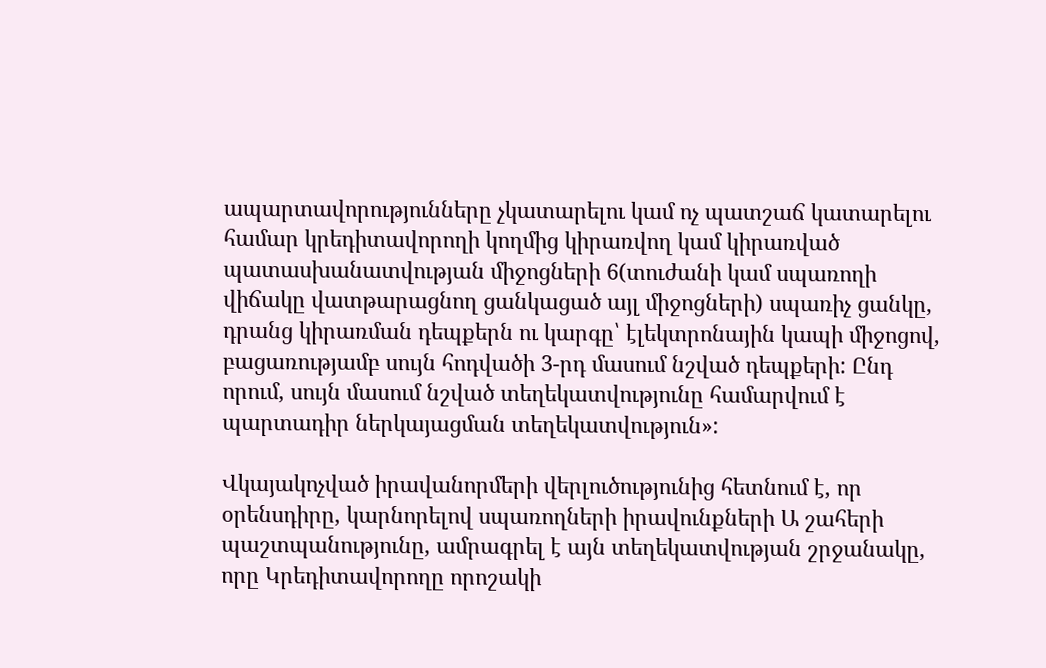ապարտավորությունները չկատարելու կամ ոչ պատշաճ կատարելու համար կրեդիտավորողի կողմից կիրառվող կամ կիրառված պատասխանատվության միջոցների 6(տուժանի կամ սպառողի վիճակը վատթարացնող ցանկացած այլ միջոցների) սպառիչ ցանկը, դրանց կիրառման դեպքերն ու կարգը՝ էլեկտրոնային կապի միջոցով, բացառությամբ սույն հոդվածի 3-րդ մասում նշված դեպքերի: Ընդ որում, սույն մասում նշված տեղեկատվությունը համարվում է պարտադիր ներկայացման տեղեկատվություն»:

Վկայակոչված իրավանորմերի վերլուծությունից հետնում է, որ օրենսդիրը, կարնորելով սպառողների իրավունքների Ա շահերի պաշտպանությունը, ամրագրել է այն տեղեկատվության շրջանակը, որը Կրեդիտավորողը որոշակի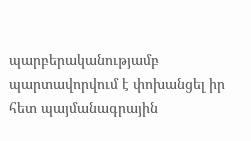պարբերականությամբ պարտավորվում է փոխանցել իր հետ պայմանագրային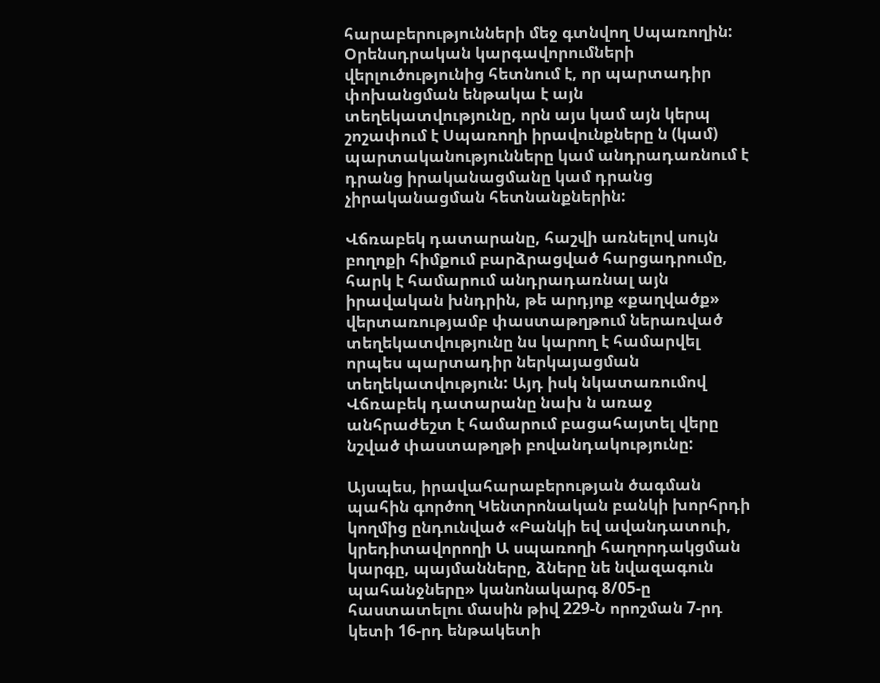հարաբերությունների մեջ գտնվող Սպառողին: Օրենսդրական կարգավորումների վերլուծությունից հետնում է, որ պարտադիր փոխանցման ենթակա է այն տեղեկատվությունը, որն այս կամ այն կերպ շոշափում է Սպառողի իրավունքները ն (կամ) պարտականությունները կամ անդրադառնում է դրանց իրականացմանը կամ դրանց չիրականացման հետնանքներին:

Վճռաբեկ դատարանը, հաշվի առնելով սույն բողոքի հիմքում բարձրացված հարցադրումը, հարկ է համարում անդրադառնալ այն իրավական խնդրին, թե արդյոք «քաղվածք» վերտառությամբ փաստաթղթում ներառված տեղեկատվությունը նս կարող է համարվել որպես պարտադիր ներկայացման տեղեկատվություն: Այդ իսկ նկատառումով Վճռաբեկ դատարանը նախ ն առաջ անհրաժեշտ է համարում բացահայտել վերը նշված փաստաթղթի բովանդակությունը:

Այսպես, իրավահարաբերության ծագման պահին գործող Կենտրոնական բանկի խորհրդի կողմից ընդունված «Բանկի եվ ավանդատուի, կրեդիտավորողի Ա սպառողի հաղորդակցման կարգը, պայմանները, ձները նե նվազագուն պահանջները» կանոնակարգ 8/05-ը հաստատելու մասին թիվ 229-Ն որոշման 7-րդ կետի 16-րդ ենթակետի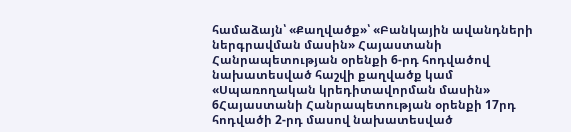համաձայն՝ «Քաղվածք»՝ «Բանկային ավանդների ներգրավման մասին» Հայաստանի Հանրապետության օրենքի 6-րդ հոդվածով նախատեսված հաշվի քաղվածք կամ «Սպառողական կրեդիտավորման մասին» 6Հայաստանի Հանրապետության օրենքի 17րդ հոդվածի 2-րդ մասով նախատեսված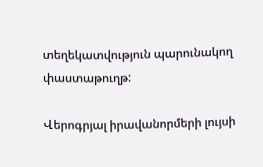տեղեկատվություն պարունակող փաստաթուղթ:

Վերոգրյալ իրավանորմերի լույսի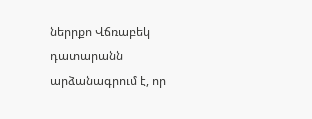ներրքո Վճռաբեկ դատարանն արձանագրում է, որ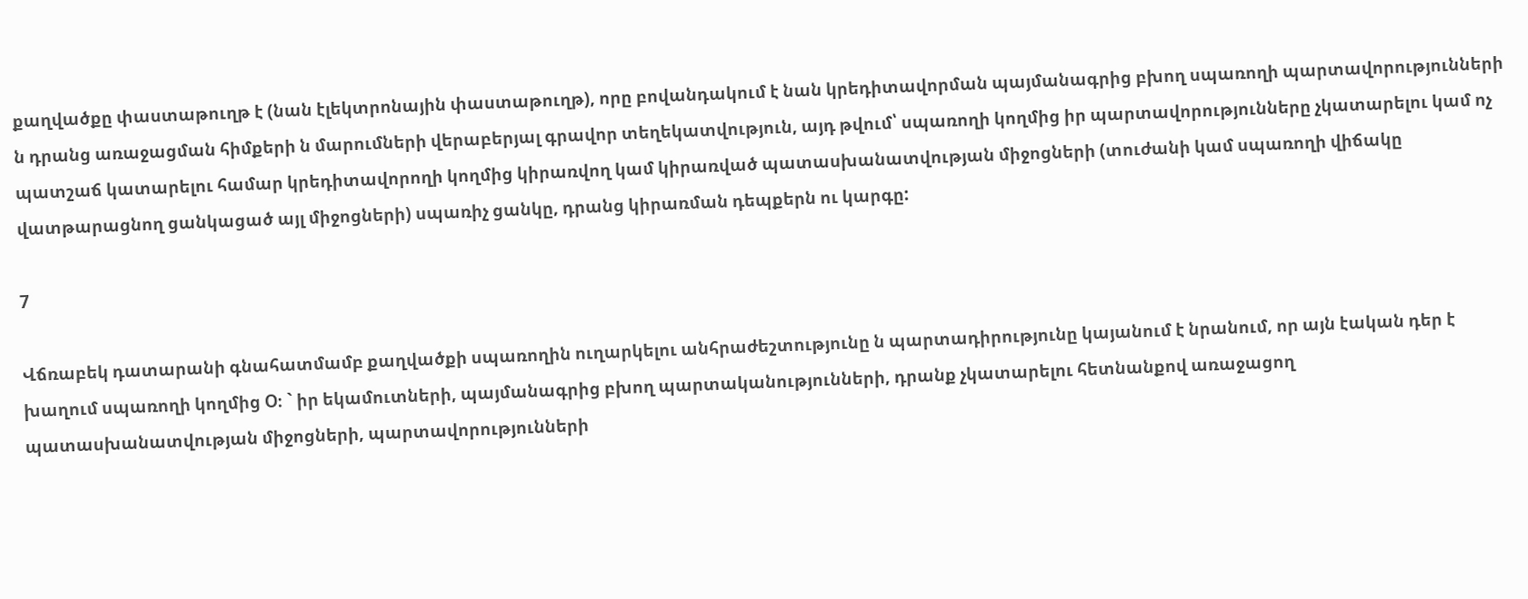քաղվածքը փաստաթուղթ է (նան էլեկտրոնային փաստաթուղթ), որը բովանդակում է նան կրեդիտավորման պայմանագրից բխող սպառողի պարտավորությունների ն դրանց առաջացման հիմքերի ն մարումների վերաբերյալ գրավոր տեղեկատվություն, այդ թվում՝ սպառողի կողմից իր պարտավորությունները չկատարելու կամ ոչ պատշաճ կատարելու համար կրեդիտավորողի կողմից կիրառվող կամ կիրառված պատասխանատվության միջոցների (տուժանի կամ սպառողի վիճակը վատթարացնող ցանկացած այլ միջոցների) սպառիչ ցանկը, դրանց կիրառման դեպքերն ու կարգը:

7

Վճռաբեկ դատարանի գնահատմամբ քաղվածքի սպառողին ուղարկելու անհրաժեշտությունը ն պարտադիրությունը կայանում է նրանում, որ այն էական դեր է խաղում սպառողի կողմից Օ։ ` իր եկամուտների, պայմանագրից բխող պարտականությունների, դրանք չկատարելու հետնանքով առաջացող պատասխանատվության միջոցների, պարտավորությունների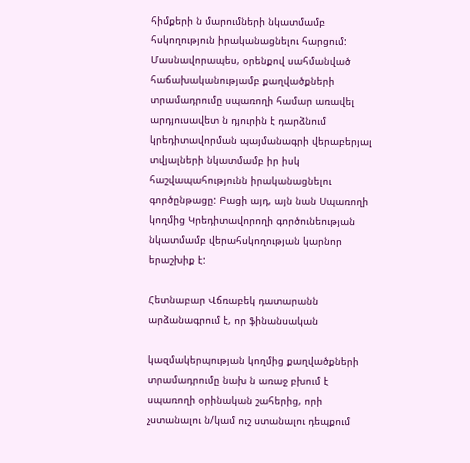հիմքերի ն մարումների նկատմամբ հսկողություն իրականացնելու հարցում: Մասնավորապես, օրենքով սահմանված հաճախականությամբ քաղվածքների տրամադրումը սպառողի համար առավել արդյուսավետ ն դյուրին է դարձնում կրեդիտավորման պայմանագրի վերաբերյալ տվյալների նկատմամբ իր իսկ հաշվապահությունն իրականացնելու գործընթացը: Բացի այդ, այն նան Սպառողի կողմից Կրեդիտավորողի գործունեության նկատմամբ վերահսկողության կարնոր երաշխիք է:

Հետնաբար Վճռաբեկ դատարանն արձանագրում է, որ ֆինանսական

կազմակերպության կողմից քաղվածքների տրամադրումը նախ ն առաջ բխում է սպառողի օրինական շահերից, որի չստանալու ն/կամ ուշ ստանալու դեպքում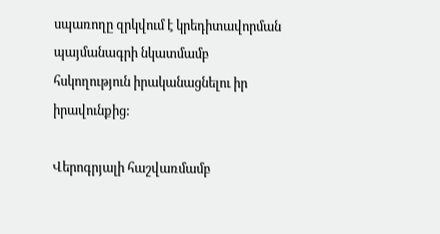սպառողը զրկվում է կրեդիտավորման պայմանագրի նկատմամբ հսկողություն իրականացնելու իր իրավունքից:

Վերոգրյալի հաշվառմամբ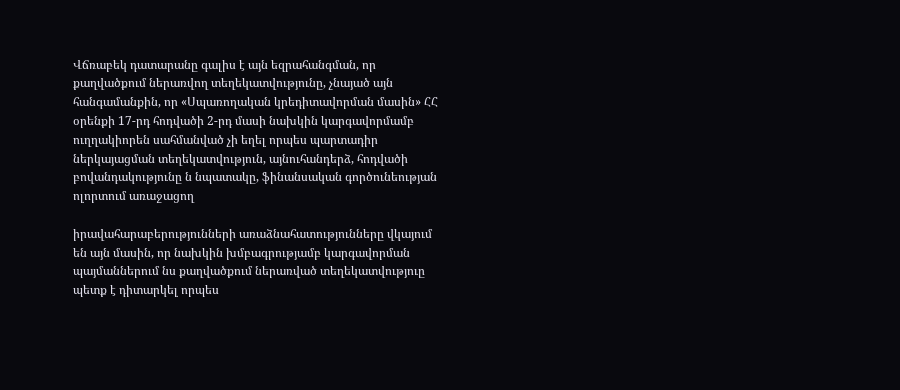Վճռաբեկ դատարանը գալիս է այն եզրահանգման, որ քաղվածքում ներառվող տեղեկատվությունը, չնայած այն հանգամանքին, որ «Սպառողական կրեդիտավորման մասին» ՀՀ օրենքի 17-րդ հոդվածի 2-րդ մասի նախկին կարգավորմամբ ուղղակիորեն սահմանված չի եղել որպես պարտադիր ներկայացման տեղեկատվություն, այնուհանդերձ, հոդվածի բովանդակությունը ն նպատակը, ֆինանսական գործունեության ոլորտում առաջացող

իրավահարաբերությունների առաձնահատությունները վկայում են այն մասին, որ նախկին խմբագրությամբ կարգավորման պայմաններում նս քաղվածքում ներառված տեղեկատվություը պետք է դիտարկել որպես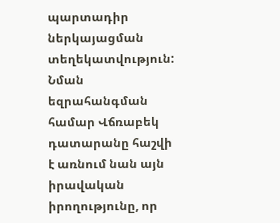պարտադիր ներկայացման տեղեկատվություն: Նման եզրահանգման համար Վճռաբեկ դատարանը հաշվի է առնում նան այն իրավական իրողությունը, որ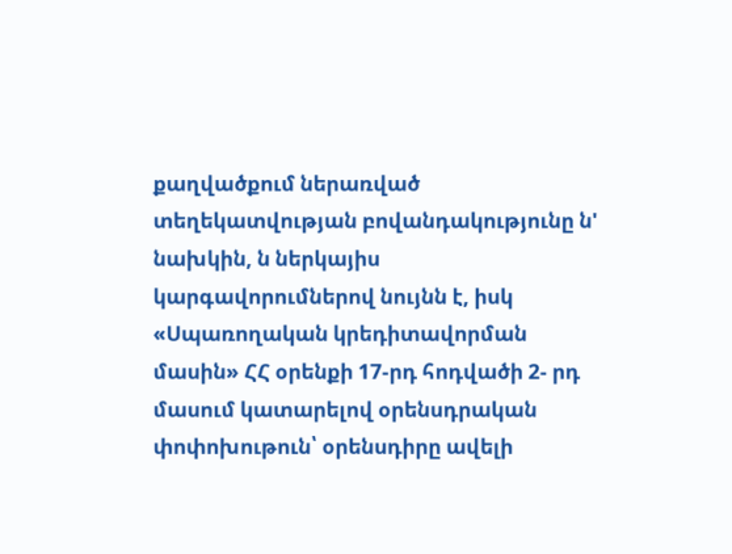քաղվածքում ներառված տեղեկատվության բովանդակությունը ն' նախկին, ն ներկայիս կարգավորումներով նույնն է, իսկ «Սպառողական կրեդիտավորման մասին» ՀՀ օրենքի 17-րդ հոդվածի 2- րդ մասում կատարելով օրենսդրական փոփոխութուն՝ օրենսդիրը ավելի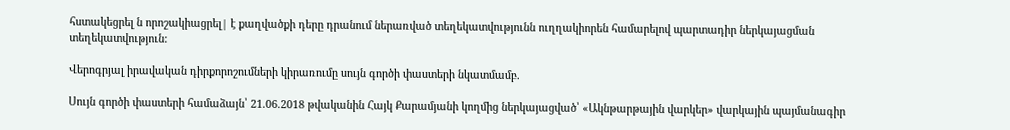հստակեցրել ն որոշակիացրել| է քաղվածքի դերը դրանում ներառված տեղեկատվությունն ուղղակիորեն համարելով պարտադիր ներկայացման տեղեկատվություն:

Վերոգրյալ իրավական դիրքորոշումների կիրառումը սույն գործի փաստերի նկատմամբ.

Սույն գործի փաստերի համաձայն՝ 21.06.2018 թվականին Հայկ Քարամյանի կողմից ներկայացված՝ «Ակնթարթային վարկեր» վարկային պայմանագիր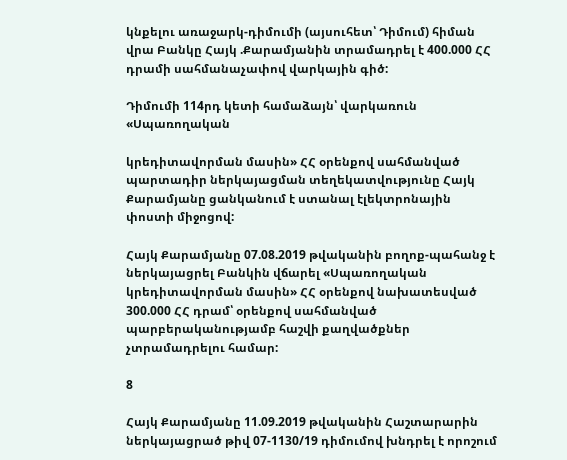կնքելու առաջարկ-դիմումի (այսուհետ՝ Դիմում) հիման վրա Բանկը Հայկ .Քարամյանին տրամադրել է 400.000 ՀՀ դրամի սահմանաչափով վարկային գիծ:

Դիմումի 114րդ կետի համաձայն՝ վարկառուն «Սպառողական

կրեդիտավորման մասին» ՀՀ օրենքով սահմանված պարտադիր ներկայացման տեղեկատվությունը Հայկ Քարամյանը ցանկանում է ստանալ էլեկտրոնային փոստի միջոցով:

Հայկ Քարամյանը 07.08.2019 թվականին բողոք-պահանջ է ներկայացրել Բանկին վճարել «Սպառողական կրեդիտավորման մասին» ՀՀ օրենքով նախատեսված 300.000 ՀՀ դրամ՝ օրենքով սահմանված պարբերականությամբ հաշվի քաղվածքներ չտրամադրելու համար:

8

Հայկ Քարամյանը 11.09.2019 թվականին Հաշտարարին ներկայացրած թիվ 07-1130/19 դիմումով խնդրել է որոշում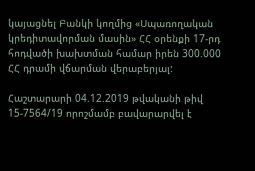կայացնել Բանկի կողմից «Սպառողական կրեդիտավորման մասին» ՀՀ օրենքի 17-րդ հոդվածի խախտման համար իրեն 300.000 ՀՀ դրամի վճարման վերաբերյալ:

Հաշտարարի 04.12.2019 թվականի թիվ 15-7564/19 որոշմամբ բավարարվել է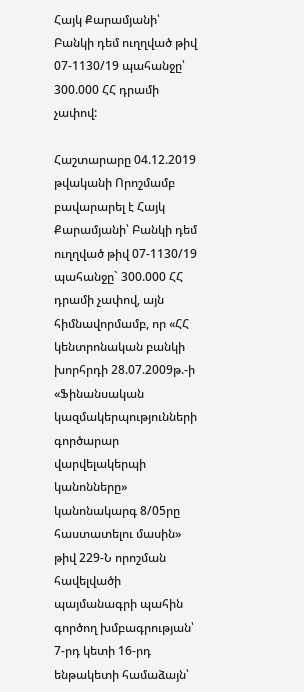Հայկ Քարամյանի՝ Բանկի դեմ ուղղված թիվ 07-1130/19 պահանջը՝ 300.000 ՀՀ դրամի չափով:

Հաշտարարը 04.12.2019 թվականի Որոշմամբ բավարարել է Հայկ Քարամյանի՝ Բանկի դեմ ուղղված թիվ 07-1130/19 պահանջը` 300.000 ՀՀ դրամի չափով, այն հիմնավորմամբ, որ «ՀՀ կենտրոնական բանկի խորհրդի 28.07.2009թ.-ի «Ֆինանսական կազմակերպությունների գործարար վարվելակերպի կանոնները» կանոնակարգ 8/05րը հաստատելու մասին» թիվ 229-Ն որոշման հավելվածի պայմանագրի պահին գործող խմբագրության՝ 7-րդ կետի 16-րդ ենթակետի համաձայն՝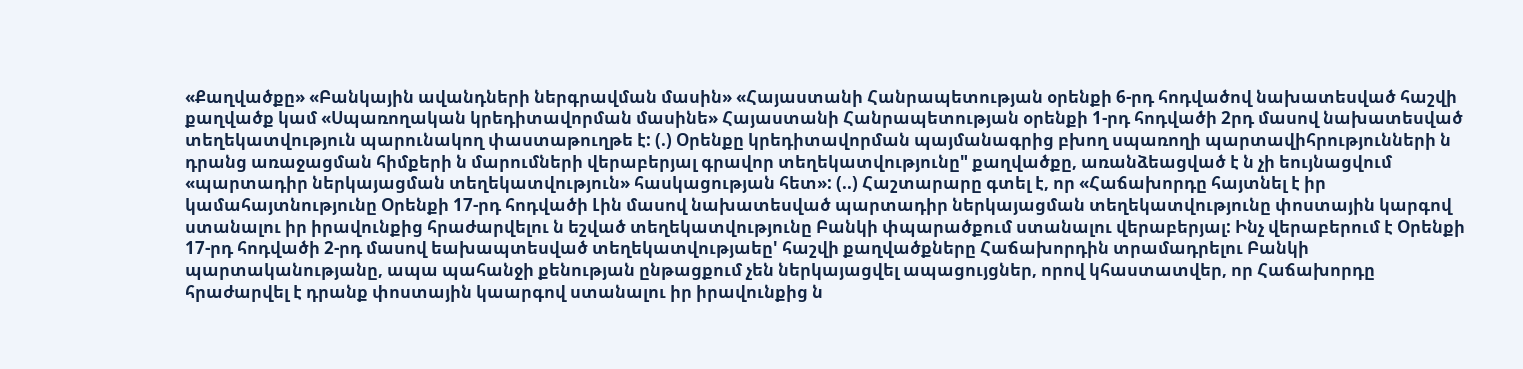«Քաղվածքը» «Բանկային ավանդների ներգրավման մասին» «Հայաստանի Հանրապետության օրենքի 6-րդ հոդվածով նախատեսված հաշվի քաղվածք կամ «Սպառողական կրեդիտավորման մասինե» Հայաստանի Հանրապետության օրենքի 1-րդ հոդվածի 2րդ մասով նախատեսված տեղեկատվություն պարունակող փաստաթուղթե է: (.) Օրենքը կրեդիտավորման պայմանագրից բխող սպառողի պարտավիհրությունների ն դրանց առաջացման հիմքերի ն մարումների վերաբերյալ գրավոր տեղեկատվությունը" քաղվածքը, առանձեացված է ն չի եույնացվում «պարտադիր ներկայացման տեղեկատվություն» հասկացության հետ»: (..) Հաշտարարը գտել է, որ «Հաճախորդը հայտնել է իր կամահայտնությունը Օրենքի 17-րդ հոդվածի Լին մասով նախատեսված պարտադիր ներկայացման տեղեկատվությունը փոստային կարգով ստանալու իր իրավունքից հրաժարվելու ն եշված տեղեկատվությունը Բանկի փպարածքում ստանալու վերաբերյալ: Ինչ վերաբերում է Օրենքի 17-րդ հոդվածի 2-րդ մասով եախապտեսված տեղեկատվությաեը' հաշվի քաղվածքները Հաճախորդին տրամադրելու Բանկի պարտականությանը, ապա պահանջի քենության ընթացքում չեն ներկայացվել ապացույցներ, որով կհաստատվեր, որ Հաճախորդը հրաժարվել է դրանք փոստային կաարգով ստանալու իր իրավունքից ն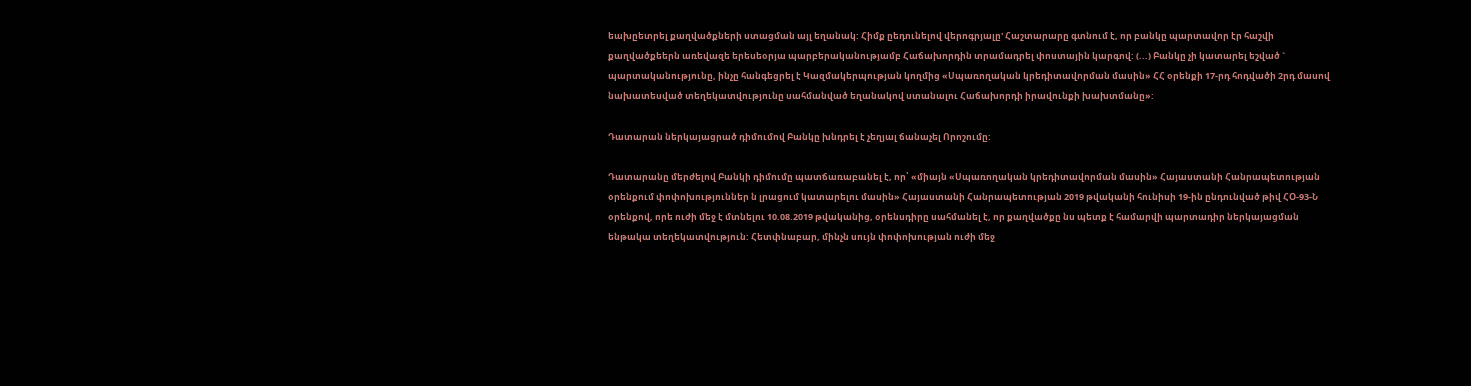եախըետրել քաղվածքների ստացման այլ եղանակ: Հիմք ըեդունելով վերոգրյալը' Հաշտարարը գտնում է, որ բանկը պարտավոր էր հաշվի քաղվածքեերն առեվազե երեսեօրյա պարբերականությամբ Հաճախորդին տրամադրել փոստային կարգով: (...) Բանկը չի կատարել եշված ` պարտականությունը, ինչը հանգեցրել է Կազմակերպության կողմից «Սպառողական կրեդիտավորման մասին» ՀՀ օրենքի 17-րդ հոդվածի 2րդ մասով նախատեսված տեղեկատվությունը սահմանված եղանակով ստանալու Հաճախորդի իրավունքի խախտմանը»:

Դատարան ներկայացրած դիմումով Բանկը խնդրել է չեղյալ ճանաչել Որոշումը:

Դատարանը մերժելով Բանկի դիմումը պատճառաբանել է, որ՝ «միայն «Սպառողական կրեդիտավորման մասին» Հայաստանի Հանրապետության օրենքում փոփոխություններ ն լրացում կատարելու մասին» Հայաստանի Հանրապետության 2019 թվականի հունիսի 19-ին ընդունված թիվ ՀՕ-93-Ն օրենքով, որե ուժի մեջ է մտնելու 10.08.2019 թվականից, օրենսդիրը սահմանել է, որ քաղվածքը նս պետք է համարվի պարտադիր ներկայացման ենթակա տեղեկատվություն: Հետփնաբար, մինչն սույն փոփոխության ուժի մեջ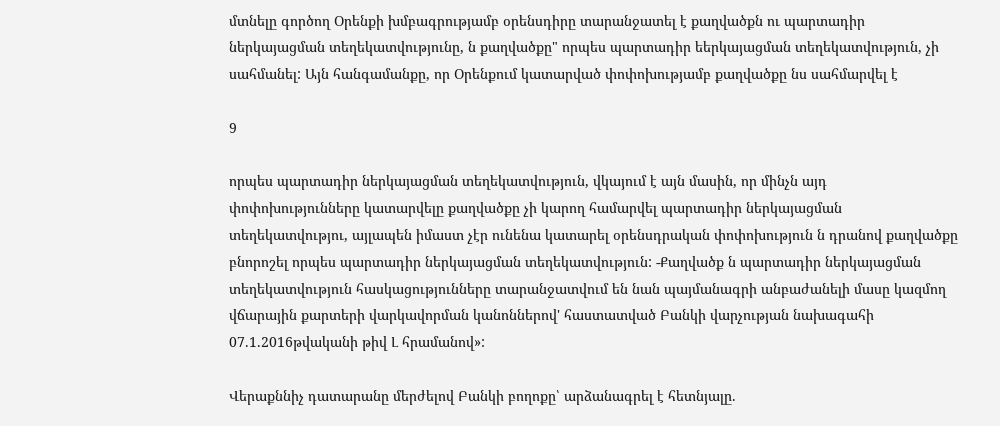մտնելը գործող Օրենքի խմբագրությամբ օրենսդիրը տարանջատել է քաղվածքն ու պարտադիր ներկայացման տեղեկատվությունը, ն քաղվածքը" որպես պարտադիր եերկայացման տեղեկատվություն, չի սահմանել: Այն հանգամանքը, որ Օրենքում կատարված փոփոխությամբ քաղվածքը նս սահմարվել է

9

որպես պարտադիր ներկայացման տեղեկատվություն, վկայում է այն մասին, որ մինչն այդ փոփոխությունները կատարվելը քաղվածքը չի կարող համարվել պարտադիր ներկայացման տեղեկատվությու, այլապեն իմաստ չէր ունենա կատարել օրենսդրական փոփոխություն ն դրանով քաղվածքը բնորոշել որպես պարտադիր ներկայացման տեղեկատվություն: -Քաղվածք ն պարտադիր ներկայացման տեղեկատվություն հասկացությունները տարանջատվում են նան պայմանագրի անբաժանելի մասը կազմող վճարային քարտերի վարկավորման կանոններով' հաստատված Բանկի վարչության նախագահի 07.1.2016թվականի թիվ Լ հրամանով»:

Վերաքննիչ դատարանը մերժելով Բանկի բողոքը՝ արձանագրել է հետնյալը.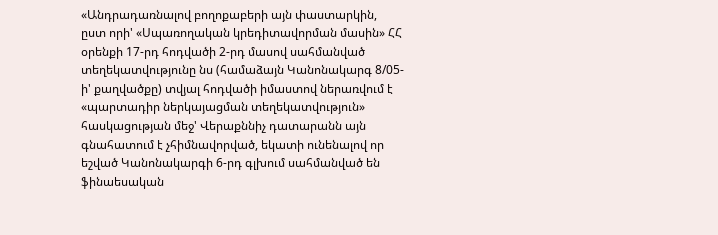«Անդրադառնալով բողոքաբերի այն փաստարկին, ըստ որի' «Սպառողական կրեդիտավորման մասին» ՀՀ օրենքի 17-րդ հոդվածի 2-րդ մասով սահմանված տեղեկատվությունը նս (համաձայն Կանոնակարգ 8/05-ի' քաղվածքը) տվյալ հոդվածի իմաստով ներառվում է «պարտադիր ներկայացման տեղեկատվություն» հասկացության մեջ' Վերաքննիչ դատարանն այն գնահատում է չհիմնավորված, եկատի ունենալով որ եշված Կանոնակարգի 6-րդ գլխում սահմանված են ֆինաեսական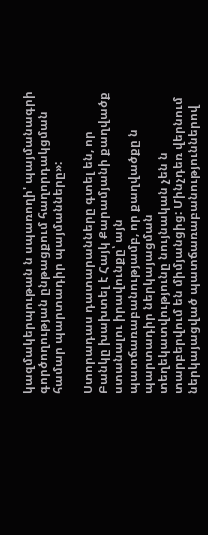կազմակերպութան ն սպառողի' պայմանագրի գործողության ընթացքում հաղորդակցման համար պարտադիր պայմանները»:

Ստորադաս դատարանները գտել են, որ Բանկը խախտել է Հայկ Քարամյանի քաղվածք ստանալու իրավունքը՝ այն պատճառաբանությամբ, որ քաղվածքը ն պարտադիր ներկայացման տեղեկատվությունը նույնական չեն ն տարբերվում են միմյանցից: Մինչդեռ վերնում ներկայացված պատճառաբանություններով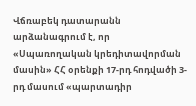Վճռաբեկ դատարանն արձանագրում է, որ «Սպառողական կրեդիտավորման մասին» ՀՀ օրենքի 17-րդ հոդվածի 3-րդ մասում «պարտադիր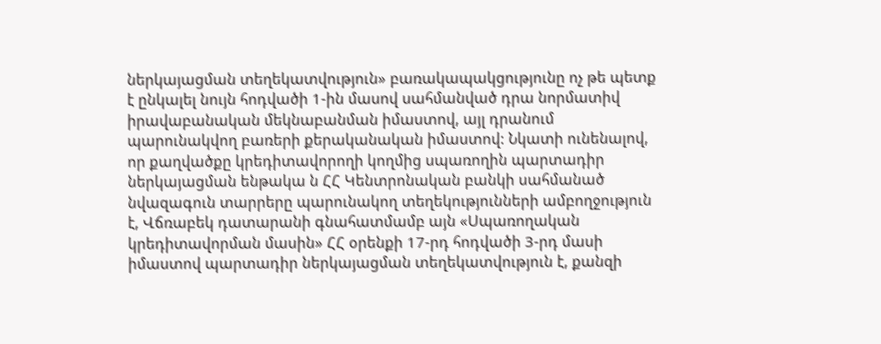ներկայացման տեղեկատվություն» բառակապակցությունը ոչ թե պետք է ընկալել նույն հոդվածի 1-ին մասով սահմանված դրա նորմատիվ իրավաբանական մեկնաբանման իմաստով, այլ դրանում պարունակվող բառերի քերականական իմաստով: Նկատի ունենալով, որ քաղվածքը կրեդիտավորողի կողմից սպառողին պարտադիր ներկայացման ենթակա ն ՀՀ Կենտրոնական բանկի սահմանած նվազագուն տարրերը պարունակող տեղեկությունների ամբողջություն է, Վճռաբեկ դատարանի գնահատմամբ այն «Սպառողական կրեդիտավորման մասին» ՀՀ օրենքի 17-րդ հոդվածի 3-րդ մասի իմաստով պարտադիր ներկայացման տեղեկատվություն է, քանզի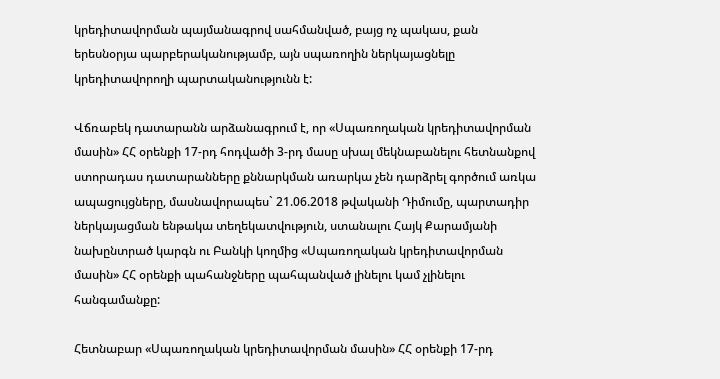կրեդիտավորման պայմանագրով սահմանված, բայց ոչ պակաս, քան երեսնօրյա պարբերականությամբ, այն սպառողին ներկայացնելը կրեդիտավորողի պարտականությունն է:

Վճռաբեկ դատարանն արձանագրում է, որ «Սպառողական կրեդիտավորման մասին» ՀՀ օրենքի 17-րդ հոդվածի 3-րդ մասը սխալ մեկնաբանելու հետնանքով ստորադաս դատարանները քննարկման առարկա չեն դարձրել գործում առկա ապացույցները, մասնավորապես` 21.06.2018 թվականի Դիմումը, պարտադիր ներկայացման ենթակա տեղեկատվություն, ստանալու Հայկ Քարամյանի նախընտրած կարգն ու Բանկի կողմից «Սպառողական կրեդիտավորման մասին» ՀՀ օրենքի պահանջները պահպանված լինելու կամ չլինելու հանգամանքը:

Հետնաբար «Սպառողական կրեդիտավորման մասին» ՀՀ օրենքի 17-րդ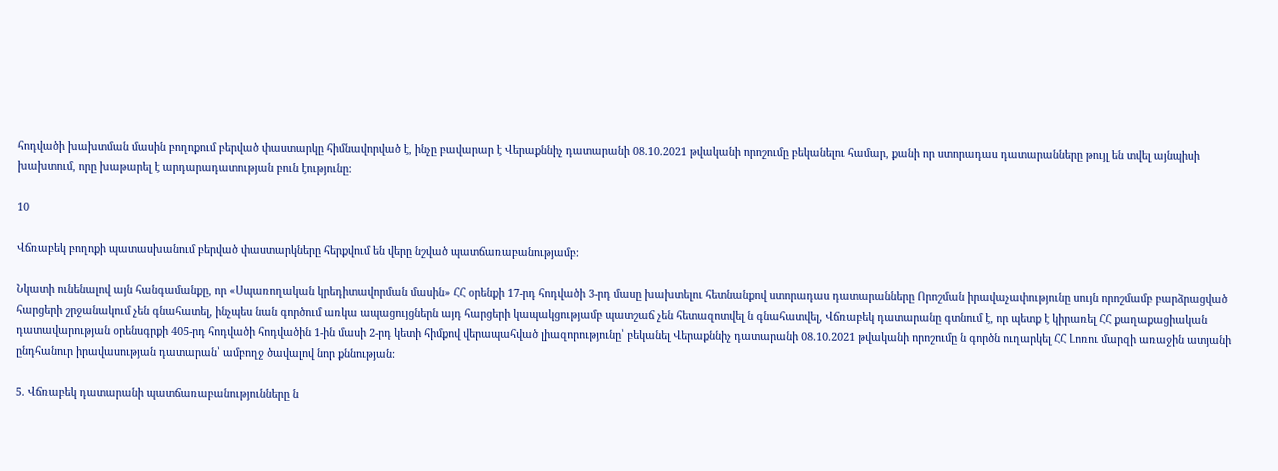հոդվածի խախտման մասին բողոքում բերված փաստարկը հիմնավորված է, ինչը բավարար է Վերաքննիչ դատարանի 08.10.2021 թվականի որոշումը բեկանելու համար, քանի որ ստորադաս դատարանները թույլ են տվել այնպիսի խախտում, որը խաթարել է արդարադատության բուն էությունը:

10

Վճռաբեկ բողոքի պատասխանում բերված փաստարկները հերքվում են վերը նշված պատճառաբանությամբ:

Նկատի ունենալով այն հանգամանքը, որ «Սպառողական կրեդիտավորման մասին» ՀՀ օրենքի 17-րդ հոդվածի 3-րդ մասը խախտելու հետնանքով ստորադաս դատարանները Որոշման իրավաչափությունը սույն որոշմամբ բարձրացված հարցերի շրջանակում չեն գնահատել, ինչպես նան գործում առկա ապացույցներն այդ հարցերի կապակցությամբ պատշաճ չեն հետազոտվել ն գնահատվել, Վճռաբեկ դատարանը գտնում է, որ պետք է կիրառել ՀՀ քաղաքացիական դատավարության օրենսգրքի 405-րդ հոդվածի հոդվածին 1-ին մասի 2-րդ կետի հիմքով վերապահված լիազորությունը՝ բեկանել Վերաքննիչ դատարանի 08.10.2021 թվականի որոշումը ն գործն ուղարկել ՀՀ Լոռու մարզի առաջին ատյանի ընդհանուր իրավասության դատարան՝ ամբողջ ծավալով նոր քննության:

5. Վճռաբեկ դատարանի պատճառաբանությունները ն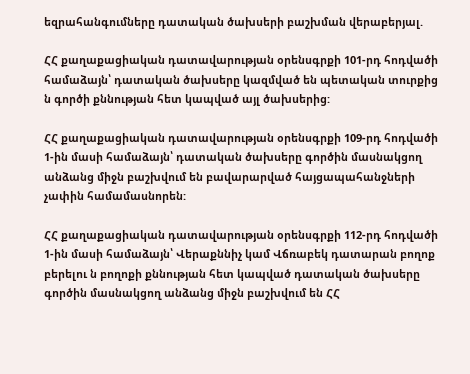եզրահանգումները դատական ծախսերի բաշխման վերաբերյալ.

ՀՀ քաղաքացիական դատավարության օրենսգրքի 101-րդ հոդվածի համաձայն՝ դատական ծախսերը կազմված են պետական տուրքից ն գործի քննության հետ կապված այլ ծախսերից:

ՀՀ քաղաքացիական դատավարության օրենսգրքի 109-րդ հոդվածի 1-ին մասի համաձայն՝ դատական ծախսերը գործին մասնակցող անձանց միջն բաշխվում են բավարարված հայցապահանջների չափին համամասնորեն:

ՀՀ քաղաքացիական դատավարության օրենսգրքի 112-րդ հոդվածի 1-ին մասի համաձայն՝ Վերաքննիչ կամ Վճռաբեկ դատարան բողոք բերելու ն բողոքի քննության հետ կապված դատական ծախսերը գործին մասնակցող անձանց միջն բաշխվում են ՀՀ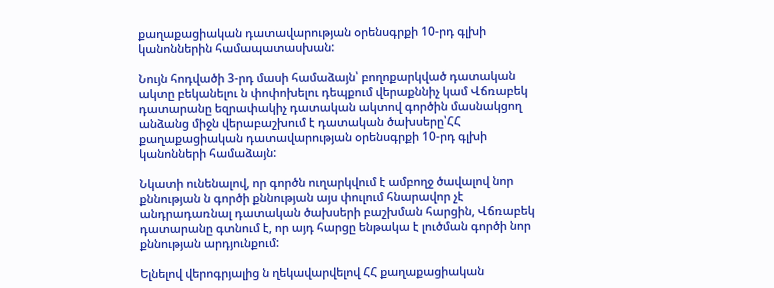քաղաքացիական դատավարության օրենսգրքի 10-րդ գլխի կանոններին համապատասխան:

Նույն հոդվածի 3-րդ մասի համաձայն՝ բողոքարկված դատական ակտը բեկանելու ն փոփոխելու դեպքում վերաքննիչ կամ Վճռաբեկ դատարանը եզրափակիչ դատական ակտով գործին մասնակցող անձանց միջն վերաբաշխում է դատական ծախսերը՝ՀՀ քաղաքացիական դատավարության օրենսգրքի 10-րդ գլխի կանոնների համաձայն:

Նկատի ունենալով, որ գործն ուղարկվում է ամբողջ ծավալով նոր քննության ն գործի քննության այս փուլում հնարավոր չէ անդրադառնալ դատական ծախսերի բաշխման հարցին, Վճռաբեկ դատարանը գտնում է, որ այդ հարցը ենթակա է լուծման գործի նոր քննության արդյունքում:

Ելնելով վերոգրյալից ն ղեկավարվելով ՀՀ քաղաքացիական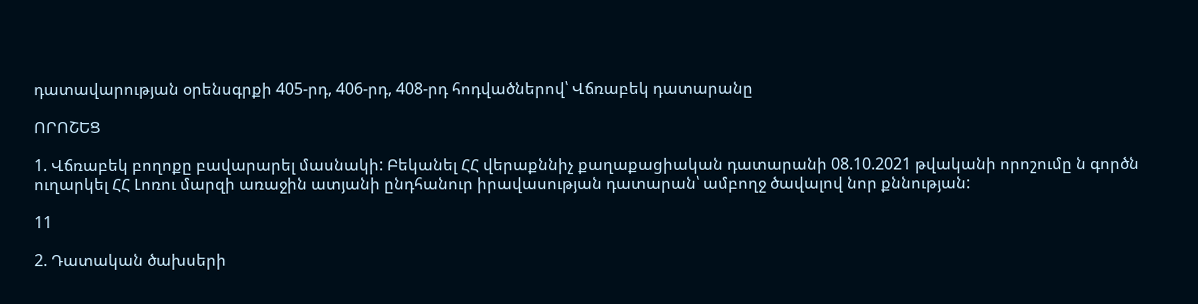դատավարության օրենսգրքի 405-րդ, 406-րդ, 408-րդ հոդվածներով՝ Վճռաբեկ դատարանը

ՈՐՈՇԵՑ

1. Վճռաբեկ բողոքը բավարարել մասնակի: Բեկանել ՀՀ վերաքննիչ քաղաքացիական դատարանի 08.10.2021 թվականի որոշումը ն գործն ուղարկել ՀՀ Լոռու մարզի առաջին ատյանի ընդհանուր իրավասության դատարան՝ ամբողջ ծավալով նոր քննության:

11

2. Դատական ծախսերի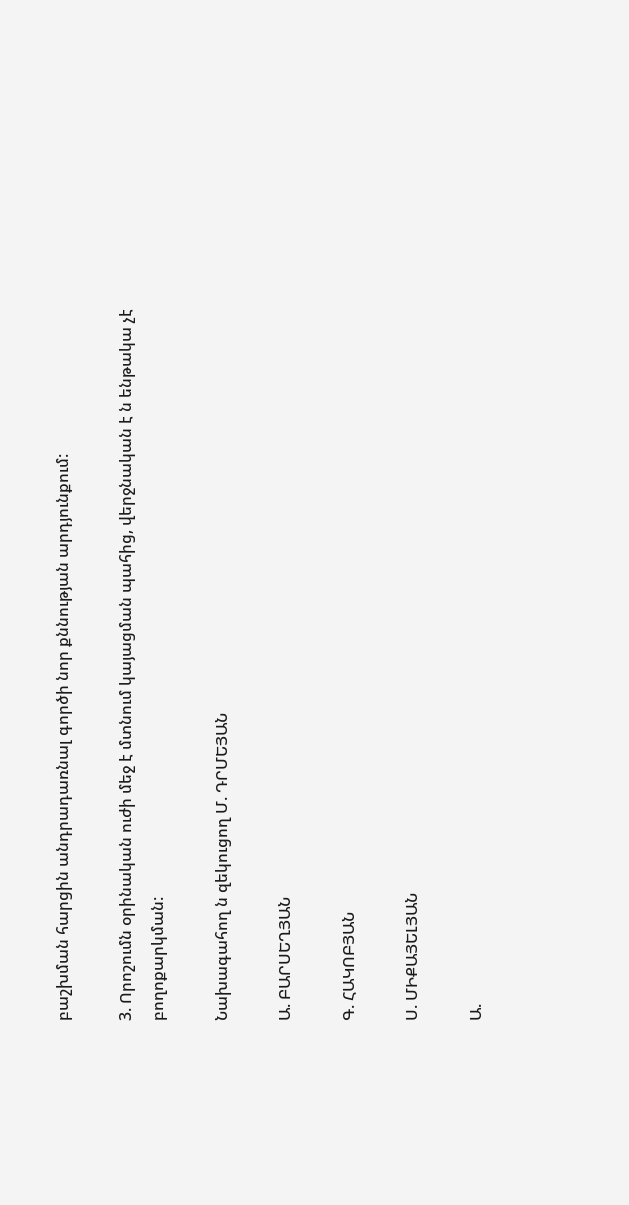բաշխման հարցին անդրադառնալ գործի նոր քննության արդյունքում:

3. Որոշումն օրինական ուժի մեջ է մտնում կայացման պահից, վերջնական է ն ենթակա չէ բողոքարկման:

Նախագահող ն զեկուցող Մ. ԴՐՄԵՅԱՆ

Ա. ԲԱՐՍԵՂՅԱՆ

Գ. ՀԱԿՈԲՅԱՆ

Ս. ՄԻՔԱՅԵԼՅԱՆ

Ա.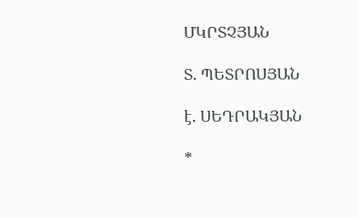ՄԿՐՏՉՅԱՆ

Տ. ՊԵՏՐՈՍՅԱՆ

է. ՍԵԴՐԱԿՅԱՆ

*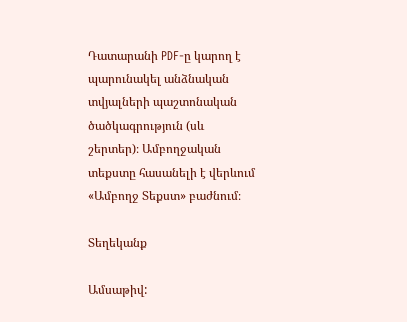Դատարանի PDF-ը կարող է պարունակել անձնական տվյալների պաշտոնական ծածկագրություն (սև շերտեր)։ Ամբողջական տեքստը հասանելի է վերևում «Ամբողջ Տեքստ» բաժնում։

Տեղեկանք

Ամսաթիվ: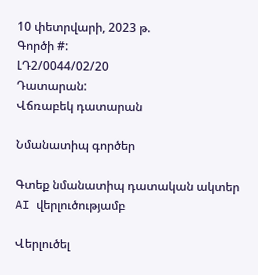10 փետրվարի, 2023 թ.
Գործի #:
ԼԴ2/0044/02/20
Դատարան:
Վճռաբեկ դատարան

Նմանատիպ գործեր

Գտեք նմանատիպ դատական ակտեր AI վերլուծությամբ

Վերլուծել